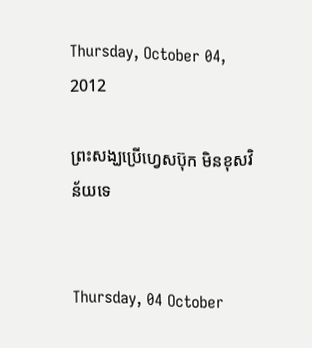Thursday, October 04, 2012

ព្រះសង្ឃប្រើហ្វេសប៊ុក មិនខុសវិន័យទេ


Thursday, 04 October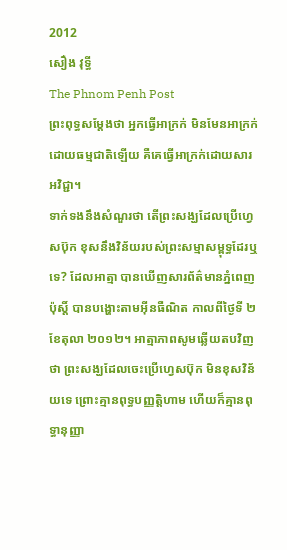2012
សឿង វុទ្ធី
The Phnom Penh Post
ព្រះពុទ្ធសម្ដែងថា អ្នកធ្វើអាក្រក់ មិនមែនអាក្រក់ដោយធម្មជាតិឡើយ គឺគេធ្វើអាក្រក់ដោយសារអវិជ្ជា។
ទាក់ទងនឹងសំណួរថា តើព្រះសង្ឃដែលប្រើហ្វេសប៊ុក ខុសនឹងវិន័យរបស់ព្រះសម្មាសម្ពុទ្ធដែរឬទេ? ដែលអាត្មា បានឃើញសារព័ត៌មានភ្នំពេញ ប៉ុស្តិ៍ បានបង្ហោះតាមអ៊ីនធឺណិត កាលពីថ្ងៃទី ២ ខែតុលា ២០១២។ អាត្មាភាពសូមឆ្លើយតបវិញថា ព្រះសង្ឃដែលចេះប្រើហ្វេសប៊ុក មិនខុសវិន័យទេ ព្រោះគ្មានពុទ្ធបញ្ញត្តិហាម ហើយក៏គ្មានពុទ្ធានុញ្ញា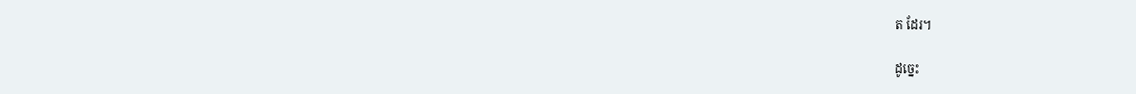ត ដែរ។

ដូច្នេះ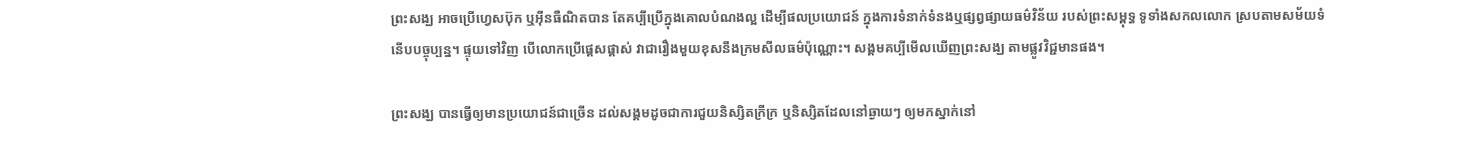ព្រះសង្ឃ អាចប្រើហ្វេសប៊ុក ឬអ៊ីនធឺណិតបាន តែគប្បីប្រើក្នុងគោលបំណងល្អ ដើម្បីផលប្រយោជន៍ ក្នុងការទំនាក់ទំនងឬផ្សព្វផ្សាយធម៌វិន័យ របស់ព្រះសម្ពុទ្ធ ទូទាំងសកលលោក ស្របតាមសម័យទំនើបបច្ចុប្បន្ន។ ផ្ទុយទៅវិញ បើលោកប្រើផ្តេសផ្តាស់ វាជារឿងមួយខុសនឹងក្រមសីលធម៌ប៉ុណ្ណោះ។ សង្គមគប្បីមើលឃើញព្រះសង្ឃ តាមផ្លូវវិជ្ជមានផង។

ព្រះសង្ឃ បានធ្វើឲ្យមានប្រយោជន៍ជាច្រើន ដល់សង្គមដូចជាការជួយនិស្សិតក្រីក្រ ឬនិស្សិតដែលនៅឆ្ងាយៗ ឲ្យមកស្នាក់នៅ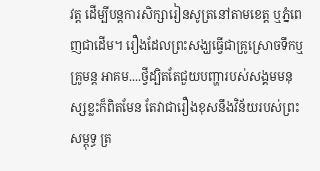វត្ត ដើម្បីបន្តការសិក្សារៀនសូត្រនៅតាមខេត្ត ឬភ្នំពេញជាដើម។ រឿងដែលព្រះសង្ឃធ្វើជាគ្រូស្រោចទឹកឬគ្រូមន្ត អាគម....ថ្វីដ្បិតតែជួយបញ្ហារបស់សង្គមមនុស្សខ្លះក៏ពិតមែន តែវាជារឿងខុសនឹងវិន័យរបស់ព្រះសម្ពុទ្ធ ត្រ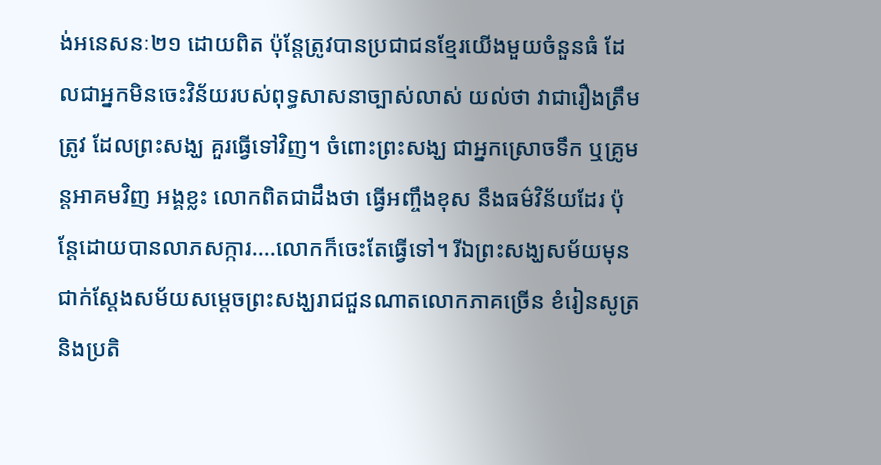ង់អនេសនៈ២១ ដោយពិត ប៉ុន្តែត្រូវបានប្រជាជនខ្មែរយើងមួយចំនួនធំ ដែលជាអ្នកមិនចេះវិន័យរបស់ពុទ្ធសាសនាច្បាស់លាស់ យល់ថា វាជារឿងត្រឹមត្រូវ ដែលព្រះសង្ឃ គួរធ្វើទៅវិញ។ ចំពោះព្រះសង្ឃ ជាអ្នកស្រោចទឹក ឬគ្រូមន្តអាគមវិញ អង្គខ្លះ លោកពិតជាដឹងថា ធ្វើអញ្ចឹងខុស នឹងធម៌វិន័យដែរ ប៉ុន្តែដោយបានលាភសក្ការ....លោកក៏ចេះតែធ្វើទៅ។ រីឯព្រះសង្ឃសម័យមុន ជាក់ស្តែងសម័យសម្តេចព្រះសង្ឃរាជជួនណាតលោកភាគច្រើន ខំរៀនសូត្រនិងប្រតិ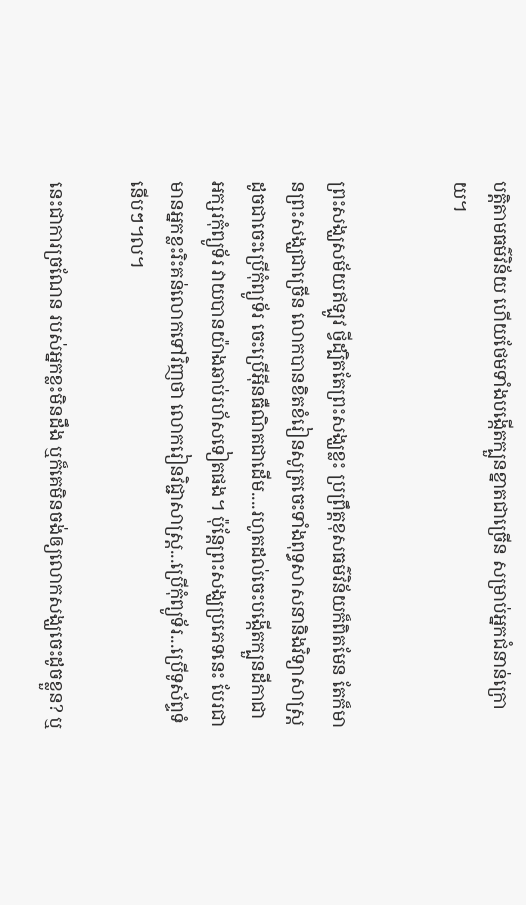បត្តិតាមធម៌វិន័យ ហើយថែមទាំងបង្កើតក្បួនខ្នាតជាច្រើន សម្រាប់អ្នកជំនាន់ក្រោយ។


ព្រះសង្ឃសម័យឥឡូវ ថ្វីដ្បិតតែព្រះសង្ឃខ្លះ ប្រព្រឹត្តខុសធម៌វិន័យក៏ពិតមែន តែក៏មានព្រះសង្ឃជាច្រើន លោកបានខិតខំរៀនសូត្រចេះទាំងពុទ្ធសាសនានិងវិទ្យាសាស្រ្ត ដូចជាចេះប្រើកុំព្យូទ័រ ចេះប្រើអ៊ីនធឺណិតជាដើម....រហូតដល់ចេះបង្កើតក្បួនដីកាជា អក្សរកុំព្យូទ័រ វាយបានយ៉ាងឆាប់រហ័សទៀតផង។ ប៉ុន្តែព្រះសង្ឃប្រភេទនេះ បែរជាមានអ្នកខ្លះរិះគន់លោកទៅវិញថា លោករៀនវិជ្ជាសាស្រ្ត...ប្រើកុំព្យូទ័រ...ប្រើទូស័ព្ទទំនើបៗ។ល។

នេះជាការច្រណែន របស់អ្នកខ្លះមិនដឹង ឬក៏គេមិនចង់ឲ្យលោកសង្ឃចេះដូចខ្លួន? ឬ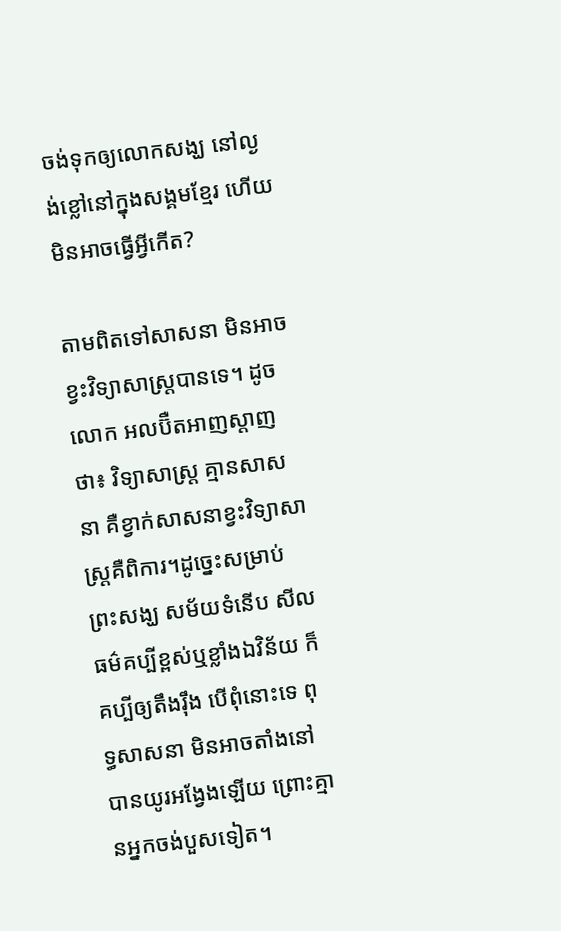ចង់ទុកឲ្យលោកសង្ឃ នៅល្ងង់ខ្លៅនៅក្នុងសង្គមខ្មែរ ហើយមិនអាចធ្វើអ្វីកើត?

តាមពិតទៅសាសនា មិនអាចខ្វះវិទ្យាសាស្រ្តបានទេ។ ដូចលោក អលប៊ឺតអាញស្តាញថា៖ វិទ្យាសាស្រ្ត គ្មានសាសនា គឺខ្វាក់សាសនាខ្វះវិទ្យាសាស្រ្តគឺពិការ។ដូច្នេះសម្រាប់ព្រះសង្ឃ សម័យទំនើប សីលធម៌គប្បីខ្ពស់ឬខ្លាំងឯវិន័យ ក៏គប្បីឲ្យតឹងរ៉ឹង បើពុំនោះទេ ពុទ្ធសាសនា មិនអាចតាំងនៅបានយូរអង្វែងឡើយ ព្រោះគ្មានអ្នកចង់បួសទៀត។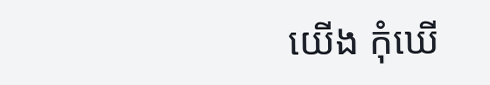យើង កុំឃើ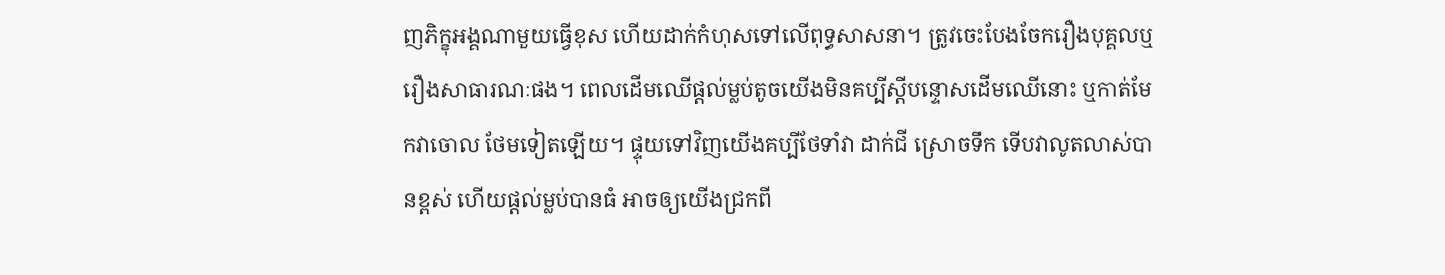ញភិក្ខុអង្គណាមួយធ្វើខុស ហើយដាក់កំហុសទៅលើពុទ្ធសាសនា។ ត្រូវចេះបែងចែករឿងបុគ្គលឬរឿងសាធារណៈផង។ ពេលដើមឈើផ្ដល់ម្លប់តូចយើងមិនគប្បីស្តីបន្ទោសដើមឈើនោះ ឬកាត់មែកវាចោល ថែមទៀតឡើយ។ ផ្ទុយទៅវិញយើងគប្បីថែទាំវា ដាក់ជី ស្រោចទឹក ទើបវាលូតលាស់បានខ្ពស់ ហើយផ្តល់ម្លប់បានធំ អាចឲ្យយើងជ្រកពី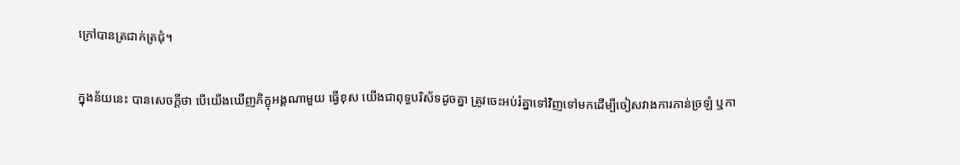ក្រៅបានត្រជាក់ត្រជុំ។

ក្នុងន័យនេះ បានសេចក្តីថា បើយើងឃើញភិក្ខុអង្គណាមួយ ធ្វើខុស យើងជាពុទ្ធបរិស័ទដូចគ្នា ត្រូវចេះអប់រំគ្នាទៅវិញទៅមកដើម្បីចៀសវាងការភាន់ច្រឡំ ឬកា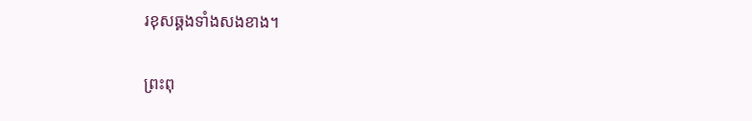រខុសឆ្គងទាំងសងខាង។

ព្រះពុ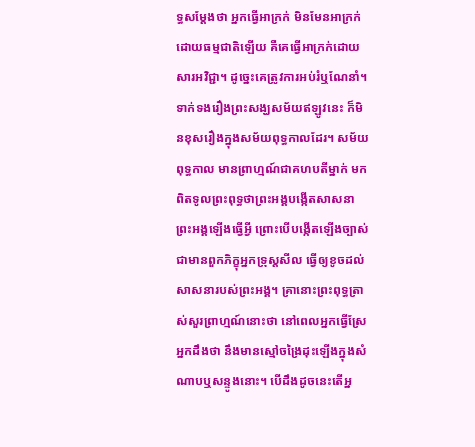ទ្ធសម្ដែងថា អ្នកធ្វើអាក្រក់ មិនមែនអាក្រក់ដោយធម្មជាតិឡើយ គឺគេធ្វើអាក្រក់ដោយសារអវិជ្ជា។ ដូច្នេះគេត្រូវការអប់រំឬណែនាំ។ ទាក់ទងរឿងព្រះសង្ឃសម័យឥឡូវនេះ ក៏មិនខុសរឿងក្នុងសម័យពុទ្ធកាលដែរ។ សម័យពុទ្ធកាល មានព្រាហ្មណ៍ជាគហបតីម្នាក់ មកពិតទូលព្រះពុទ្ធថាព្រះអង្គបង្កើតសាសនាព្រះអង្គឡើងធ្វើអ្វី ព្រោះបើបង្កើតឡើងច្បាស់ជាមានពួកភិក្ខុអ្នកទ្រុស្តសីល ធ្វើឲ្យខូចដល់សាសនារបស់ព្រះអង្គ។ គ្រានោះព្រះពុទ្ធត្រាស់សួរព្រាហ្មណ៍នោះថា នៅពេលអ្នកធ្វើស្រែ អ្នកដឹងថា នឹងមានស្មៅចង្រៃដុះឡើងក្នុងសំណាបឬសន្ទូងនោះ។ បើដឹងដូចនេះតើអ្ន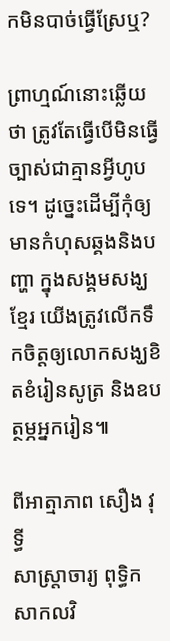កមិនបាច់ធ្វើស្រែឬ?

ព្រាហ្មណ៍នោះឆ្លើយថា ត្រូវតែធ្វើបើមិនធ្វើ ច្បាស់ជាគ្មានអ្វីហូបទេ។ ដូច្នេះដើម្បីកុំឲ្យមានកំហុសឆ្គងនិងបញ្ហា ក្នុងសង្គមសង្ឃខ្មែរ យើងត្រូវលើកទឹកចិត្តឲ្យលោកសង្ឃខិតខំរៀនសូត្រ និងឧបត្ថម្ភអ្នករៀន៕

ពីអាត្មាភាព សឿង វុទ្ធី
សាស្រ្តាចារ្យ ពុទ្ធិកសាកលវិ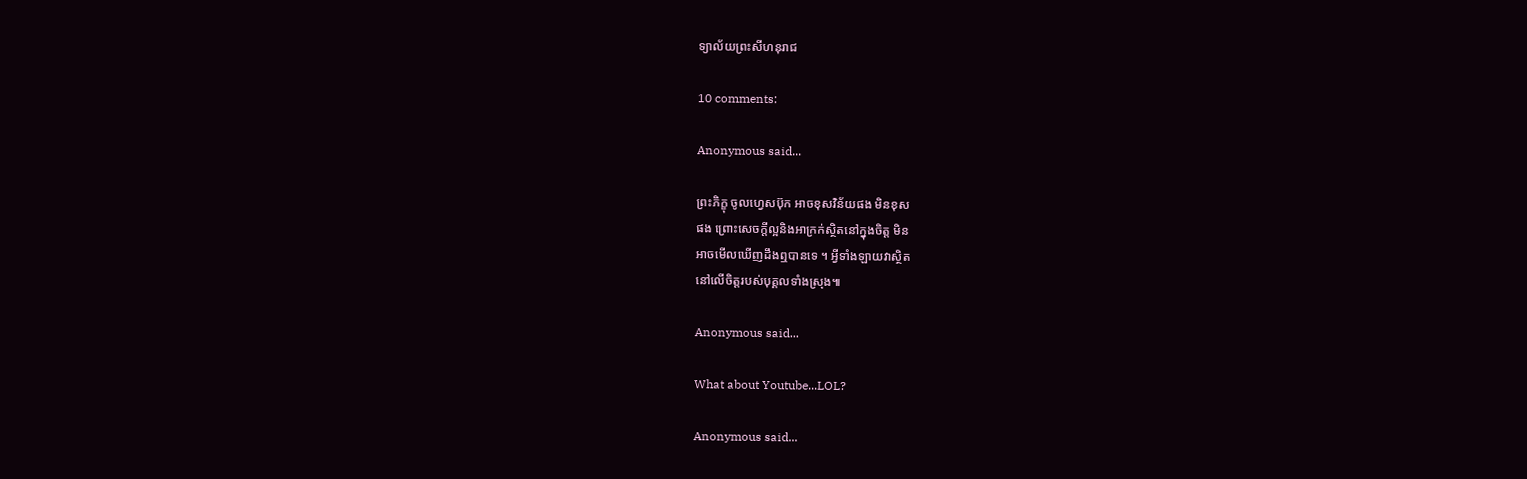ទ្យាល័យព្រះសីហនុរាជ

10 comments:

Anonymous said...

ព្រះភិក្ខុ ចូលហ្វេសប៊ុក អាចខុសវិន័យផង មិនខុស
ផង ព្រោះសេចក្តីល្អនិងអាក្រក់ស្ថិតនៅក្នុងចិត្ត មិន
អាចមើលឃើញដឹងឮបានទេ ។ អ្វីទាំងឡាយវាស្ថិត
នៅលើចិត្តរបស់បុគ្គលទាំងស្រុង៕

Anonymous said...

What about Youtube...LOL?

Anonymous said...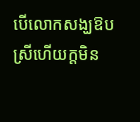បើលោកសង្ឃឱបស្រីហើយក្តមិន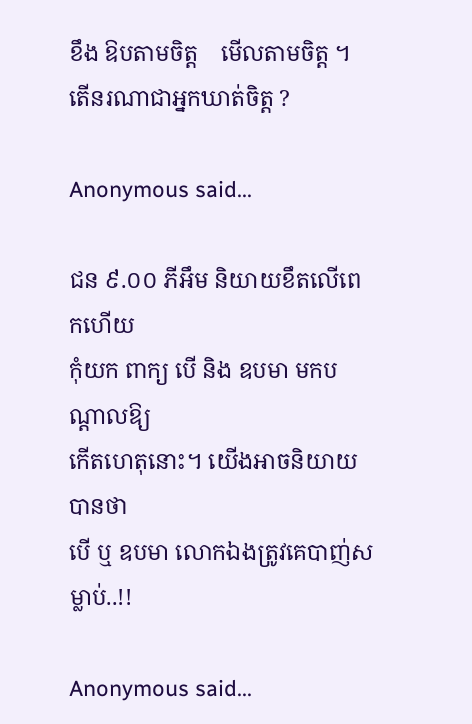ខឹង ឱបតាមចិត្ត    មើលតាមចិត្ត ។
តើនរណាជាអ្នកឃាត់ចិត្ត ?

Anonymous said...

ជន ៩.០០ ភីអឹម និយាយខឹតលើពេកហើយ
កុំយក ពាក្យ បើ និង ឧបមា មកបណ្ដាលឱ្យ
កើតហេតុនោះ។ យើងអាចនិយាយបានថា
បើ ឬ ឧបមា លោកឯងត្រូវគេបាញ់សម្លាប់..!!

Anonymous said...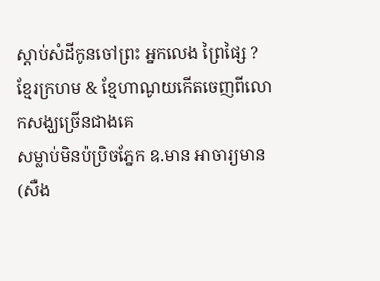ស្តាប់សំដីកូនចៅព្រះ អ្នកលេង ព្រៃផ្សៃ ? ខ្មែរក្រហម & ខ្មែហាណូយកើតចេញពីលោកសង្ឃច្រើនជាងគេ
សម្លាប់មិនប៉ប្រិចភ្នែក ឧ.មាន អាចារ្យមាន(សឺង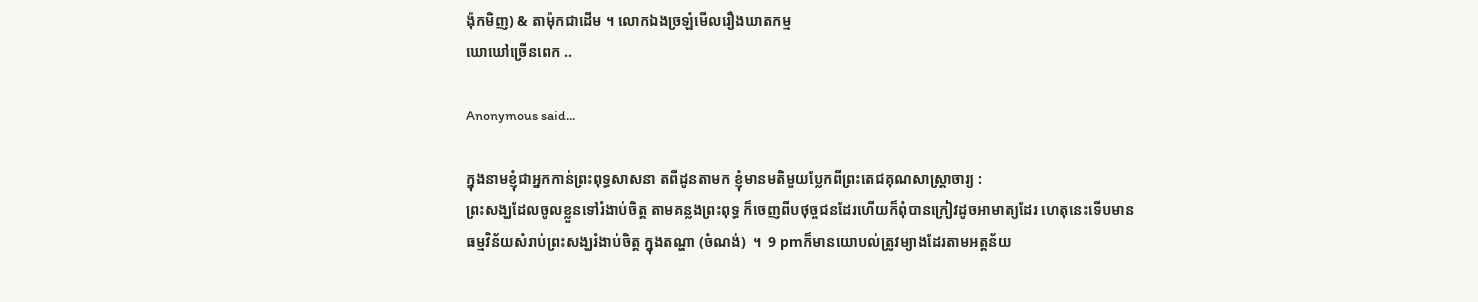ង៉ុកមិញ) & តាម៉ុកជាដើម ។ លោកឯងច្រឡំមើលរឿងឃាតកម្ម
ឃោឃៅច្រើនពេក ..

Anonymous said...

ក្នុងនាមខ្ញុំជាអ្នកកាន់ព្រះពុទ្ធសាសនា តពីដូនតាមក ខ្ញុំមានមតិមួយប្លែកពីព្រះតេជគុណសាស្ត្រាចារ្យ :
ព្រះសង្ឃដែលចូលខ្លួនទៅរំងាប់ចិត្ត តាមគន្លងព្រះពុទ្ធ ក៏ចេញពីបថុច្ចជនដែរហើយក៏ពុំបានក្រៀវដូចអាមាត្យដែរ ហេតុនេះទើបមាន
ធម្មវិន័យសំរាប់ព្រះសង្ឃរំងាប់ចិត្ត ក្នុងតណ្ហា (ចំណង់)  ។  9 pmក៏មានយោបល់ត្រូវម្យាងដែរតាមអត្តន័យ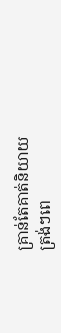គ្រាន់តែគាត់និយាយ
ត្រង់ៗពេ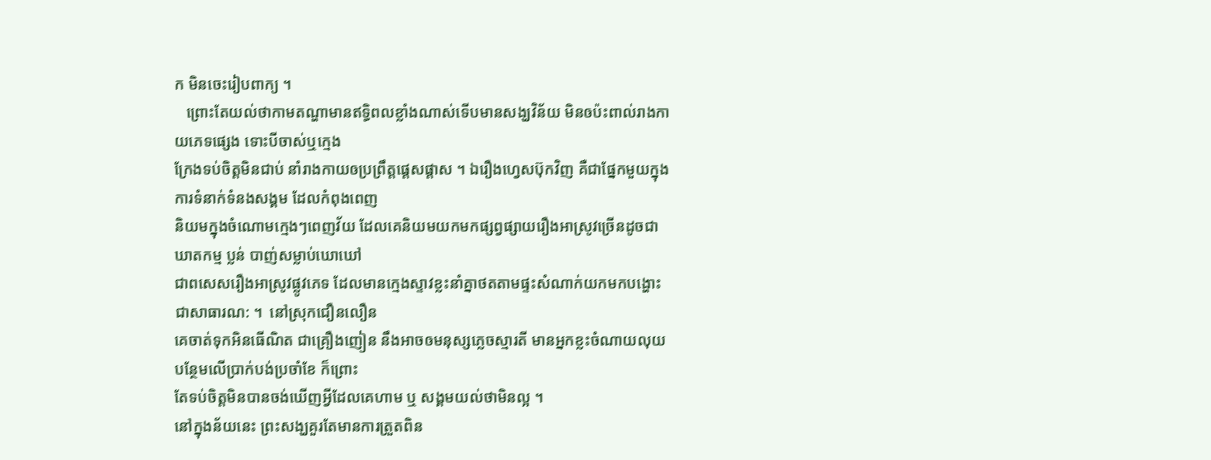ក មិនចេះរៀបពាក្យ ។
   ព្រោះតែយល់ថាកាមតណ្ហាមានឥទ្ធិពលខ្លាំងណាស់ទើបមានសង្ឃវិន័យ មិនឲប៉ះពាល់រាងកាយភេទផ្សេង ទោះបីចាស់ឬក្មេង
ក្រែងទប់ចិត្តមិនជាប់ នាំរាងកាយឲប្រព្រឹត្តផ្តេសផ្តាស ។ ឯរឿងហ្វេសប៊ុកវិញ គឺជាផ្នែកមួយក្នុងការទំនាក់ទំនងសង្គម ដែលកំពុងពេញ
និយមក្នុងចំណោមក្មេងៗពេញវ័យ ដែលគេនិយមយកមកផ្សព្វផ្សាយរឿងអាស្រូវច្រើនដូចជាឃាតកម្ម ប្លន់ បាញ់សម្លាប់ឃោឃៅ
ជាពសេសរឿងអាស្រូវផ្លូវភេទ ដែលមានក្មេងស្ទាវខ្លះនាំគ្នាថតតាមផ្ទះសំណាក់យកមកបង្ហោះជាសាធារណ: ។  នៅស្រុកជឿនលឿន
គេចាត់ទុកអិនធើណិត ជាគ្រឿងញៀន នឹងអាចឲមនុស្សភ្លេចស្មារតី មានអ្នកខ្លះចំណាយលុយបន្ថែមលើប្រាក់បង់ប្រចាំខែ ក៏ព្រោះ
តែទប់ចិត្តមិនបានចង់ឃើញអ្វីដែលគេហាម ឬ សង្គមយល់ថាមិនល្អ ។
នៅក្នុងន័យនេះ ព្រះសង្ឃគួរតែមានការត្រួតពិន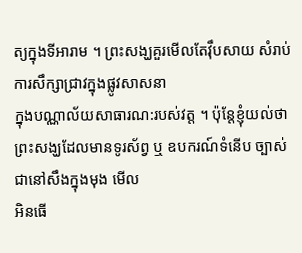ត្យក្នុងទីអារាម ។ ព្រះសង្ឃគួរមើលតែវុឹបសាយ សំរាប់ការសឹក្សាជ្រាវក្នុងផ្លូវសាសនា
ក្នុងបណ្ណាល័យសាធារណ:របស់វត្ត ។ ប៉ុន្តែខ្ញុំយល់ថា ព្រះសង្ឃដែលមានទូរស័ព្វ ឬ ឧបករណ៍ទំនើប ច្បាស់ជានៅសឹងក្នុងមុង មើល
អិនធើ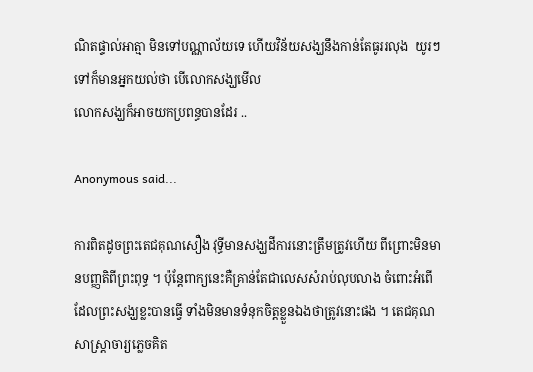ណិតផ្ទាល់អាត្មា មិនទៅបណ្ណាល័យទេ ហើយវិន័យសង្ឃនឹងកាន់តែធូររលុង  យូរៗទៅក៏មានអ្នកយល់ថា បើលោកសង្ឃមើល
លោកសង្ឃក៏អាចយកប្រពន្ធបានដែរ ..

Anonymous said...

ការពិតដូចព្រះតេជគុណសឿង វុទ្ធីមានសង្ឃដីការនោះត្រឹមត្រូវហើយ ពីព្រោះមិនមានបញ្ញតិពីព្រះពុទ្ធ ។ ប៉ុន្តែពាក្យនេះគឺគ្រាន់តែជាលេសសំរាប់លុបលាង ចំពោះអំពើដែលព្រះសង្ឃខ្លះបានធ្វើ ទាំងមិនមានទំនុកចិត្តខ្លួនឯងថាត្រូវនោះផង ។ តេជគុណសាស្រ្តាចារ្យភ្លេចគិត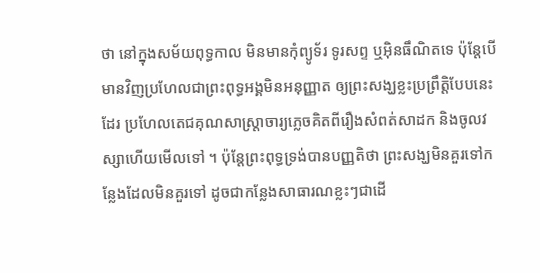ថា នៅក្នុងសម័យពុទ្ធកាល មិនមានកុំព្យូទ័រ ទូរសព្ទ ឬអ៊ិនធឹណិតទេ ប៉ុន្តែបើមានវិញប្រហែលជាព្រះពុទ្ធអង្គមិនអនុញ្ញាត ឲ្យព្រះសង្ឃខ្លះប្រព្រឹត្តិបែបនេះដែរ ប្រហែលតេជគុណសាស្រ្តាចារ្យភ្លេចគិតពីរឿងសំពត់សាដក និងចូលវស្សាហើយមើលទៅ ។ ប៉ុន្តែព្រះពុទ្ធទ្រង់បានបញ្ញតិថា ព្រះសង្ឃមិនគួរទៅកន្លែងដែលមិនគួរទៅ ដូចជាកន្លែងសាធារណខ្លះៗជាដើ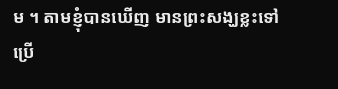ម ។ តាមខ្ញុំបានឃើញ មានព្រះសង្ឃខ្លះទៅប្រើ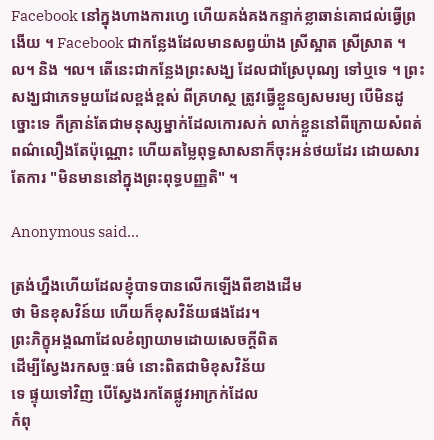Facebook នៅក្នុងហាងការហ្វេ ហើយគង់គងកន្ទាក់ខ្លាឆាន់គោជល់ធ្វើព្រងើយ ។ Facebook ជាកន្លែងដែលមានសព្វយ៉ាង ស្រីស្អាត ស្រីស្រាត ។ល។ និង ។ល។ តើនេះជាកន្លែងព្រះសង្ឃ ដែលជាស្រែបុណ្យ ទៅឬទេ ។ ព្រះសង្ឃជាភេទមួយដែលខ្ពង់ខ្ពស់ ពីគ្រហស្ថ ត្រូវធ្វើខ្លួនឲ្យសមរម្យ បើមិនដូច្នោះទេ កឺគ្រាន់តែជាមនុស្សម្នាក់ដែលកោរសក់ លាក់ខ្លួននៅពីក្រោយសំពត់ពណ៌លឿងតែប៉ុណ្ណោះ ហើយតម្លៃពុទ្ធសាសនាក៏ចុះអន់ថយដែរ ដោយសារតែការ "មិនមាននៅក្នុងព្រះពុទ្ធបញ្ញតិ" ។

Anonymous said...

ត្រង់ហ្នឹងហើយដែលខ្ញុំបាទបានលើកឡើងពីខាងដើម
ថា មិនខុសវិន៍យ ហើយក៏ខុសវិន័យផងដែរ។
ព្រះភិក្ខុអង្គណាដែលខំព្យាយាមដោយសេចក្តីពិត
ដើម្បីស្វែងរកសច្ចៈធម៌ នោះពិតជាមិខុសវិន័យ
ទេ ផ្ទុយទៅវិញ បើស្វែងរកតែផ្លូវអាក្រក់ដែល
កំពុ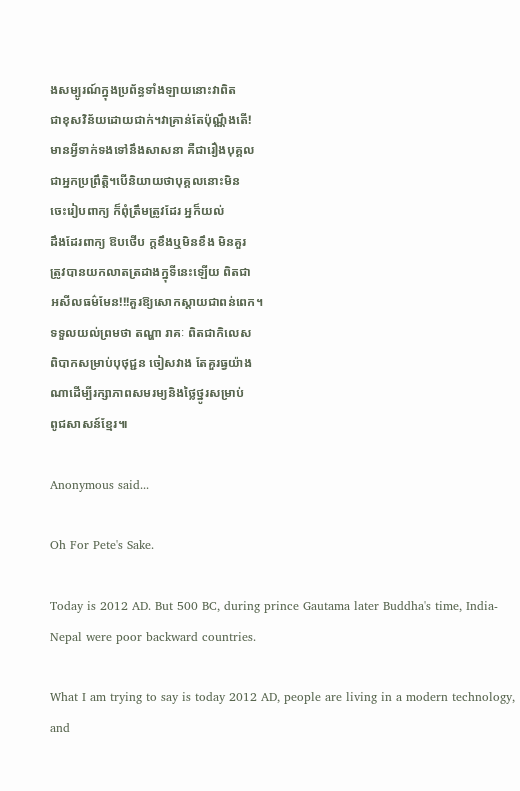ងសម្បូរណ៍ក្នុងប្រព័ន្ធទាំងឡាយនោះវាពិត
ជាខុសវិន័យដោយជាក់។វាគ្រាន់តែប៉ុណ្ណឹងតើ!
មានអ្វីទាក់ទងទៅនឹងសាសនា គឺជារឿងបុគ្គល
ជាអ្នកប្រព្រឹត្តិ។បើនិយាយថាបុគ្គលនោះមិន
ចេះរៀបពាក្យ ក៏ពុំត្រឹមត្រូវដែរ អ្នក៏យល់
ដឹងដែរពាក្យ ឱបថើប ក្តខឹងឬមិនខឹង មិនគួរ
ត្រូវបានយកលាតត្រដាងក្នុទីនេះឡើយ ពិតជា
អសីលធម៌មែន!!!គួរឱ្យសោកស្ដាយជាពន់ពេក។
ទទួលយល់ព្រមថា តណ្ហា រាគៈ ពិតជាកិលេស
ពិបាកសម្រាប់បុថុជ្ជន ចៀសវាង តែគួរធ្វយ៉ាង
ណាដើម្បីរក្សាភាពសមរម្យនិងថ្លៃថ្នូរសម្រាប់
ពូជសាសន៍ខ្មែរ៕

Anonymous said...

Oh For Pete's Sake.

Today is 2012 AD. But 500 BC, during prince Gautama later Buddha's time, India-Nepal were poor backward countries.

What I am trying to say is today 2012 AD, people are living in a modern technology, and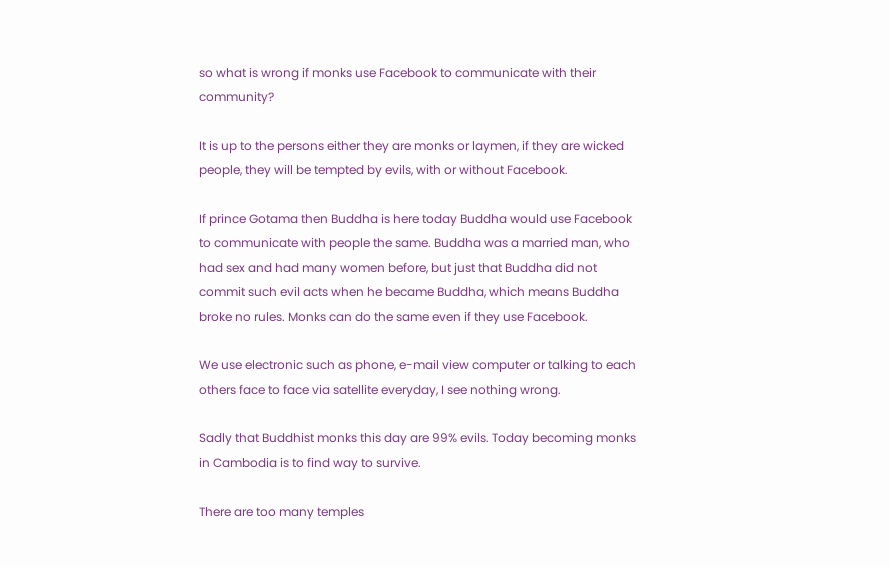so what is wrong if monks use Facebook to communicate with their community?

It is up to the persons either they are monks or laymen, if they are wicked people, they will be tempted by evils, with or without Facebook.

If prince Gotama then Buddha is here today Buddha would use Facebook to communicate with people the same. Buddha was a married man, who had sex and had many women before, but just that Buddha did not commit such evil acts when he became Buddha, which means Buddha broke no rules. Monks can do the same even if they use Facebook.

We use electronic such as phone, e-mail view computer or talking to each others face to face via satellite everyday, I see nothing wrong.

Sadly that Buddhist monks this day are 99% evils. Today becoming monks in Cambodia is to find way to survive.

There are too many temples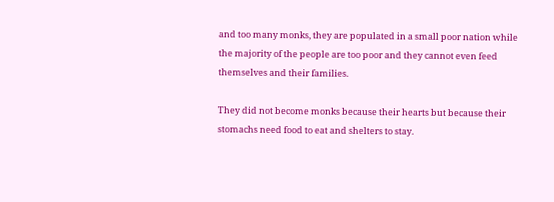and too many monks, they are populated in a small poor nation while the majority of the people are too poor and they cannot even feed themselves and their families.

They did not become monks because their hearts but because their stomachs need food to eat and shelters to stay.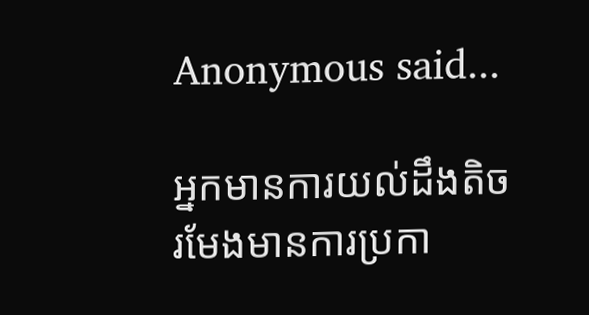Anonymous said...

អ្នកមានការយល់ដឹងតិច រមែងមានការប្រកា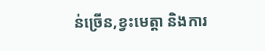ន់ច្រើន,ខ្វះមេត្តា និងការ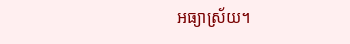អធ្យាស្រ័យ។